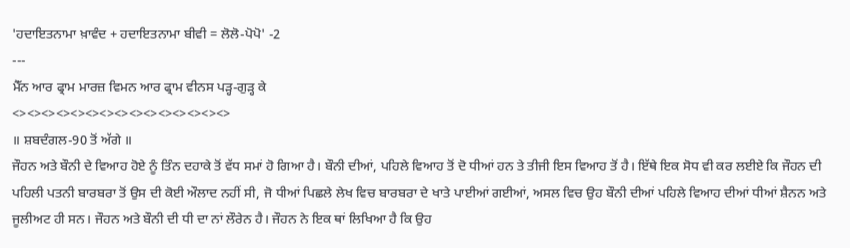'ਹਦਾਇਤਨਾਮਾ ਖ਼ਾਵੰਦ + ਹਦਾਇਤਨਾਮਾ ਬੀਵੀ = ਲੋਲੋ-ਪੋਪੋ' -2
---
ਮੈੱਨ ਆਰ ਫ੍ਰਾਮ ਮਾਰਜ਼ ਵਿਮਨ ਆਰ ਫ੍ਰਾਮ ਵੀਨਸ ਪੜ੍ਹ-ਗੁੜ੍ਹ ਕੇ
<><><><><><><><><><><><><><><>
॥ ਸ਼ਬਦੰਗਲ-90 ਤੋਂ ਅੱਗੇ ॥
ਜੌਹਨ ਅਤੇ ਬੌਨੀ ਦੇ ਵਿਆਹ ਹੋਏ ਨੂੰ ਤਿੰਨ ਦਹਾਕੇ ਤੋਂ ਵੱਧ ਸਮਾਂ ਹੋ ਗਿਆ ਹੈ। ਬੌਨੀ ਦੀਆਂ, ਪਹਿਲੇ ਵਿਆਹ ਤੋਂ ਦੋ ਧੀਆਂ ਹਨ ਤੇ ਤੀਜੀ ਇਸ ਵਿਆਹ ਤੋਂ ਹੈ। ਇੱਥੇ ਇਕ ਸੋਧ ਵੀ ਕਰ ਲਈਏ ਕਿ ਜੌਹਨ ਦੀ ਪਹਿਲੀ ਪਤਨੀ ਬਾਰਬਰਾ ਤੋਂ ਉਸ ਦੀ ਕੋਈ ਔਲਾਦ ਨਹੀਂ ਸੀ, ਜੋ ਧੀਆਂ ਪਿਛਲੇ ਲੇਖ ਵਿਚ ਬਾਰਬਰਾ ਦੇ ਖਾਤੇ ਪਾਈਆਂ ਗਈਆਂ, ਅਸਲ ਵਿਚ ਉਹ ਬੌਨੀ ਦੀਆਂ ਪਹਿਲੇ ਵਿਆਹ ਦੀਆਂ ਧੀਆਂ ਸ਼ੈਨਨ ਅਤੇ ਜੂਲੀਅਟ ਹੀ ਸਨ। ਜੌਹਨ ਅਤੇ ਬੌਨੀ ਦੀ ਧੀ ਦਾ ਨਾਂ ਲੌਰੇਨ ਹੈ। ਜੌਹਨ ਨੇ ਇਕ ਥਾਂ ਲਿਖਿਆ ਹੈ ਕਿ ਉਹ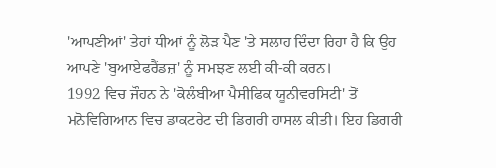'ਆਪਣੀਆਂ' ਤੇਹਾਂ ਧੀਆਂ ਨੂੰ ਲੋੜ ਪੈਣ 'ਤੇ ਸਲਾਹ ਦਿੰਦਾ ਰਿਹਾ ਹੈ ਕਿ ਉਹ ਆਪਣੇ 'ਬੁਆਏਫਰੈਂਡਜ਼' ਨੂੰ ਸਮਝਣ ਲਈ ਕੀ-ਕੀ ਕਰਨ।
1992 ਵਿਚ ਜੌਹਨ ਨੇ 'ਕੋਲੰਬੀਆ ਪੈਸੀਫਿਕ ਯੂਨੀਵਰਸਿਟੀ' ਤੋਂ ਮਨੋਵਿਗਿਆਨ ਵਿਚ ਡਾਕਟਰੇਟ ਦੀ ਡਿਗਰੀ ਹਾਸਲ ਕੀਤੀ। ਇਹ ਡਿਗਰੀ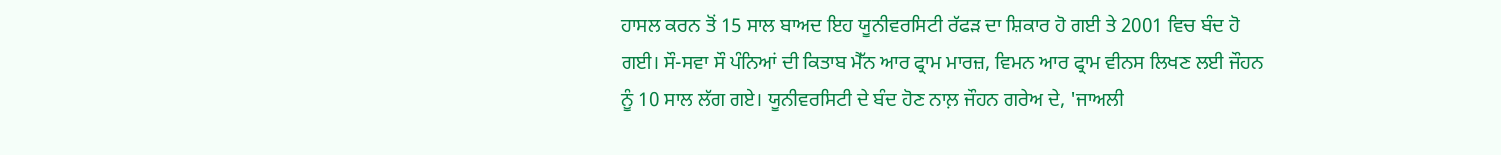ਹਾਸਲ ਕਰਨ ਤੋਂ 15 ਸਾਲ ਬਾਅਦ ਇਹ ਯੂਨੀਵਰਸਿਟੀ ਰੱਫੜ ਦਾ ਸ਼ਿਕਾਰ ਹੋ ਗਈ ਤੇ 2001 ਵਿਚ ਬੰਦ ਹੋ ਗਈ। ਸੌ-ਸਵਾ ਸੌ ਪੰਨਿਆਂ ਦੀ ਕਿਤਾਬ ਮੈੱਨ ਆਰ ਫ੍ਰਾਮ ਮਾਰਜ਼, ਵਿਮਨ ਆਰ ਫ੍ਰਾਮ ਵੀਨਸ ਲਿਖਣ ਲਈ ਜੌਹਨ ਨੂੰ 10 ਸਾਲ ਲੱਗ ਗਏ। ਯੂਨੀਵਰਸਿਟੀ ਦੇ ਬੰਦ ਹੋਣ ਨਾਲ਼ ਜੌਹਨ ਗਰੇਅ ਦੇ, 'ਜਾਅਲੀ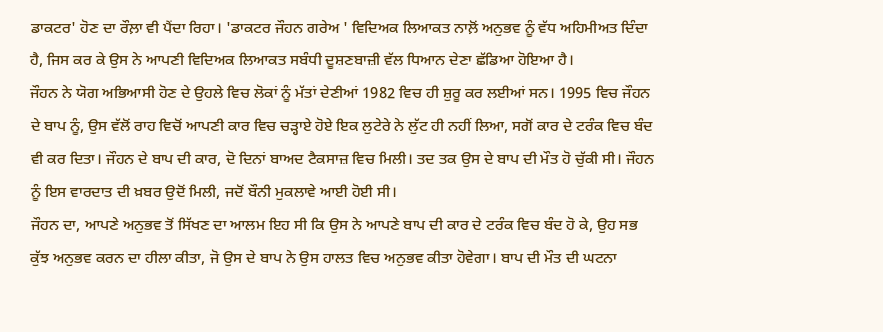ਡਾਕਟਰ' ਹੋਣ ਦਾ ਰੌਲ਼ਾ ਵੀ ਪੈਂਦਾ ਰਿਹਾ। 'ਡਾਕਟਰ ਜੌਹਨ ਗਰੇਅ ' ਵਿਦਿਅਕ ਲਿਆਕਤ ਨਾਲ਼ੋਂ ਅਨੁਭਵ ਨੂੰ ਵੱਧ ਅਹਿਮੀਅਤ ਦਿੰਦਾ ਹੈ, ਜਿਸ ਕਰ ਕੇ ਉਸ ਨੇ ਆਪਣੀ ਵਿਦਿਅਕ ਲਿਆਕਤ ਸਬੰਧੀ ਦੂਸ਼ਣਬਾਜ਼ੀ ਵੱਲ ਧਿਆਨ ਦੇਣਾ ਛੱਡਿਆ ਹੋਇਆ ਹੈ।
ਜੌਹਨ ਨੇ ਯੋਗ ਅਭਿਆਸੀ ਹੋਣ ਦੇ ਉਹਲੇ ਵਿਚ ਲੋਕਾਂ ਨੂੰ ਮੱਤਾਂ ਦੇਣੀਆਂ 1982 ਵਿਚ ਹੀ ਸ਼ੁਰੂ ਕਰ ਲਈਆਂ ਸਨ। 1995 ਵਿਚ ਜੌਹਨ ਦੇ ਬਾਪ ਨੂੰ, ਉਸ ਵੱਲੋਂ ਰਾਹ ਵਿਚੋਂ ਆਪਣੀ ਕਾਰ ਵਿਚ ਚੜ੍ਹਾਏ ਹੋਏ ਇਕ ਲੁਟੇਰੇ ਨੇ ਲੁੱਟ ਹੀ ਨਹੀਂ ਲਿਆ, ਸਗੋਂ ਕਾਰ ਦੇ ਟਰੰਕ ਵਿਚ ਬੰਦ ਵੀ ਕਰ ਦਿਤਾ। ਜੌਹਨ ਦੇ ਬਾਪ ਦੀ ਕਾਰ, ਦੋ ਦਿਨਾਂ ਬਾਅਦ ਟੈਕਸਾਜ਼ ਵਿਚ ਮਿਲੀ। ਤਦ ਤਕ ਉਸ ਦੇ ਬਾਪ ਦੀ ਮੌਤ ਹੋ ਚੁੱਕੀ ਸੀ। ਜੌਹਨ ਨੂੰ ਇਸ ਵਾਰਦਾਤ ਦੀ ਖ਼ਬਰ ਉਦੋਂ ਮਿਲੀ, ਜਦੋਂ ਬੌਨੀ ਮੁਕਲਾਵੇ ਆਈ ਹੋਈ ਸੀ।
ਜੌਹਨ ਦਾ, ਆਪਣੇ ਅਨੁਭਵ ਤੋਂ ਸਿੱਖਣ ਦਾ ਆਲਮ ਇਹ ਸੀ ਕਿ ਉਸ ਨੇ ਆਪਣੇ ਬਾਪ ਦੀ ਕਾਰ ਦੇ ਟਰੰਕ ਵਿਚ ਬੰਦ ਹੋ ਕੇ, ਉਹ ਸਭ ਕੁੱਝ ਅਨੁਭਵ ਕਰਨ ਦਾ ਹੀਲਾ ਕੀਤਾ, ਜੋ ਉਸ ਦੇ ਬਾਪ ਨੇ ਉਸ ਹਾਲਤ ਵਿਚ ਅਨੁਭਵ ਕੀਤਾ ਹੋਵੇਗਾ। ਬਾਪ ਦੀ ਮੌਤ ਦੀ ਘਟਨਾ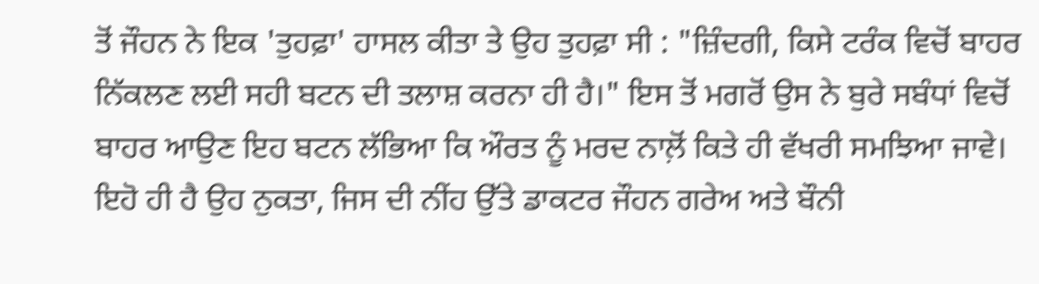ਤੋਂ ਜੌਹਨ ਨੇ ਇਕ 'ਤੁਹਫ਼ਾ' ਹਾਸਲ ਕੀਤਾ ਤੇ ਉਹ ਤੁਹਫ਼ਾ ਸੀ : "ਜ਼ਿੰਦਗੀ, ਕਿਸੇ ਟਰੰਕ ਵਿਚੋਂ ਬਾਹਰ ਨਿੱਕਲਣ ਲਈ ਸਹੀ ਬਟਨ ਦੀ ਤਲਾਸ਼ ਕਰਨਾ ਹੀ ਹੈ।" ਇਸ ਤੋਂ ਮਗਰੋਂ ਉਸ ਨੇ ਬੁਰੇ ਸਬੰਧਾਂ ਵਿਚੋਂ ਬਾਹਰ ਆਉਣ ਇਹ ਬਟਨ ਲੱਭਿਆ ਕਿ ਔਰਤ ਨੂੰ ਮਰਦ ਨਾਲ਼ੋਂ ਕਿਤੇ ਹੀ ਵੱਖਰੀ ਸਮਝਿਆ ਜਾਵੇ। ਇਹੋ ਹੀ ਹੈ ਉਹ ਨੁਕਤਾ, ਜਿਸ ਦੀ ਨੀਂਹ ਉੱਤੇ ਡਾਕਟਰ ਜੌਹਨ ਗਰੇਅ ਅਤੇ ਬੌਨੀ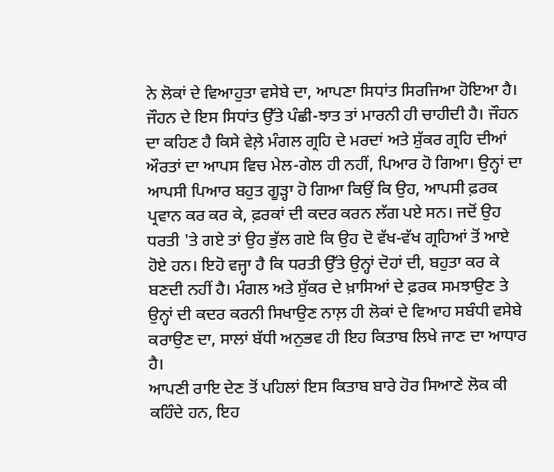ਨੇ ਲੋਕਾਂ ਦੇ ਵਿਆਹੁਤਾ ਵਸੇਬੇ ਦਾ, ਆਪਣਾ ਸਿਧਾਂਤ ਸਿਰਜਿਆ ਹੋਇਆ ਹੈ।
ਜੌਹਨ ਦੇ ਇਸ ਸਿਧਾਂਤ ਉੱਤੇ ਪੰਛੀ-ਝਾਤ ਤਾਂ ਮਾਰਨੀ ਹੀ ਚਾਹੀਦੀ ਹੈ। ਜੌਹਨ ਦਾ ਕਹਿਣ ਹੈ ਕਿਸੇ ਵੇਲ਼ੇ ਮੰਗਲ ਗ੍ਰਹਿ ਦੇ ਮਰਦਾਂ ਅਤੇ ਸ਼ੁੱਕਰ ਗ੍ਰਹਿ ਦੀਆਂ ਔਰਤਾਂ ਦਾ ਆਪਸ ਵਿਚ ਮੇਲ-ਗੇਲ ਹੀ ਨਹੀਂ, ਪਿਆਰ ਹੋ ਗਿਆ। ਉਨ੍ਹਾਂ ਦਾ ਆਪਸੀ ਪਿਆਰ ਬਹੁਤ ਗੂੜ੍ਹਾ ਹੋ ਗਿਆ ਕਿਉਂ ਕਿ ਉਹ, ਆਪਸੀ ਫ਼ਰਕ ਪ੍ਰਵਾਨ ਕਰ ਕਰ ਕੇ, ਫ਼ਰਕਾਂ ਦੀ ਕਦਰ ਕਰਨ ਲੱਗ ਪਏ ਸਨ। ਜਦੋਂ ਉਹ ਧਰਤੀ 'ਤੇ ਗਏ ਤਾਂ ਉਹ ਭੁੱਲ ਗਏ ਕਿ ਉਹ ਦੋ ਵੱਖ-ਵੱਖ ਗ੍ਰਹਿਆਂ ਤੋਂ ਆਏ ਹੋਏ ਹਨ। ਇਹੋ ਵਜ੍ਹਾ ਹੈ ਕਿ ਧਰਤੀ ਉੱਤੇ ਉਨ੍ਹਾਂ ਦੋਹਾਂ ਦੀ, ਬਹੁਤਾ ਕਰ ਕੇ ਬਣਦੀ ਨਹੀਂ ਹੈ। ਮੰਗਲ ਅਤੇ ਸ਼ੁੱਕਰ ਦੇ ਖ਼ਾਸਿਆਂ ਦੇ ਫ਼ਰਕ ਸਮਝਾਉਣ ਤੇ ਉਨ੍ਹਾਂ ਦੀ ਕਦਰ ਕਰਨੀ ਸਿਖਾਉਣ ਨਾਲ਼ ਹੀ ਲੋਕਾਂ ਦੇ ਵਿਆਹ ਸਬੰਧੀ ਵਸੇਬੇ ਕਰਾਉਣ ਦਾ, ਸਾਲਾਂ ਬੱਧੀ ਅਨੁਭਵ ਹੀ ਇਹ ਕਿਤਾਬ ਲਿਖੇ ਜਾਣ ਦਾ ਆਧਾਰ ਹੈ।
ਆਪਣੀ ਰਾਇ ਦੇਣ ਤੋਂ ਪਹਿਲਾਂ ਇਸ ਕਿਤਾਬ ਬਾਰੇ ਹੋਰ ਸਿਆਣੇ ਲੋਕ ਕੀ ਕਹਿੰਦੇ ਹਨ, ਇਹ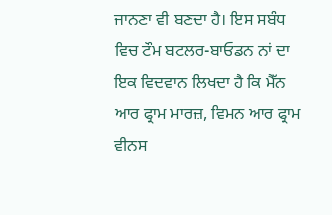ਜਾਨਣਾ ਵੀ ਬਣਦਾ ਹੈ। ਇਸ ਸਬੰਧ ਵਿਚ ਟੌਮ ਬਟਲਰ-ਬਾਓਡਨ ਨਾਂ ਦਾ ਇਕ ਵਿਦਵਾਨ ਲਿਖਦਾ ਹੈ ਕਿ ਮੈੱਨ ਆਰ ਫ੍ਰਾਮ ਮਾਰਜ਼, ਵਿਮਨ ਆਰ ਫ੍ਰਾਮ ਵੀਨਸ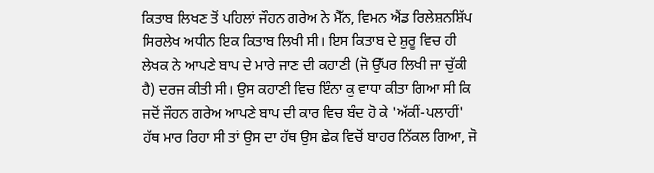ਕਿਤਾਬ ਲਿਖਣ ਤੋਂ ਪਹਿਲਾਂ ਜੌਹਨ ਗਰੇਅ ਨੇ ਮੈੱਨ, ਵਿਮਨ ਐਂਡ ਰਿਲੇਸ਼ਨਸ਼ਿੱਪ ਸਿਰਲੇਖ ਅਧੀਨ ਇਕ ਕਿਤਾਬ ਲਿਖੀ ਸੀ। ਇਸ ਕਿਤਾਬ ਦੇ ਸ਼ੁਰੂ ਵਿਚ ਹੀ ਲੇਖਕ ਨੇ ਆਪਣੇ ਬਾਪ ਦੇ ਮਾਰੇ ਜਾਣ ਦੀ ਕਹਾਣੀ (ਜੋ ਉੱਪਰ ਲਿਖੀ ਜਾ ਚੁੱਕੀ ਹੈ) ਦਰਜ ਕੀਤੀ ਸੀ। ਉਸ ਕਹਾਣੀ ਵਿਚ ਇੰਨਾ ਕੁ ਵਾਧਾ ਕੀਤਾ ਗਿਆ ਸੀ ਕਿ ਜਦੋਂ ਜੌਹਨ ਗਰੇਅ ਆਪਣੇ ਬਾਪ ਦੀ ਕਾਰ ਵਿਚ ਬੰਦ ਹੋ ਕੇ 'ਅੱਕੀਂ-ਪਲਾਹੀਂ' ਹੱਥ ਮਾਰ ਰਿਹਾ ਸੀ ਤਾਂ ਉਸ ਦਾ ਹੱਥ ਉਸ ਛੇਕ ਵਿਚੋਂ ਬਾਹਰ ਨਿੱਕਲ ਗਿਆ, ਜੋ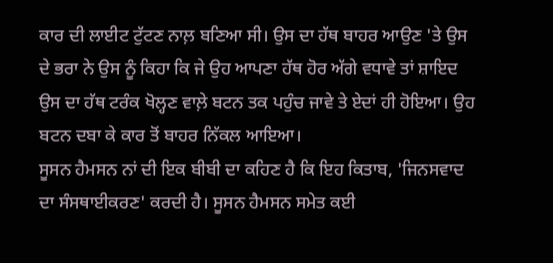ਕਾਰ ਦੀ ਲਾਈਟ ਟੁੱਟਣ ਨਾਲ਼ ਬਣਿਆ ਸੀ। ਉਸ ਦਾ ਹੱਥ ਬਾਹਰ ਆਉਣ 'ਤੇ ਉਸ ਦੇ ਭਰਾ ਨੇ ਉਸ ਨੂੰ ਕਿਹਾ ਕਿ ਜੇ ਉਹ ਆਪਣਾ ਹੱਥ ਹੋਰ ਅੱਗੇ ਵਧਾਵੇ ਤਾਂ ਸ਼ਾਇਦ ਉਸ ਦਾ ਹੱਥ ਟਰੰਕ ਖੋਲ੍ਹਣ ਵਾਲ਼ੇ ਬਟਨ ਤਕ ਪਹੁੰਚ ਜਾਵੇ ਤੇ ਏਦਾਂ ਹੀ ਹੋਇਆ। ਉਹ ਬਟਨ ਦਬਾ ਕੇ ਕਾਰ ਤੋਂ ਬਾਹਰ ਨਿੱਕਲ ਆਇਆ।
ਸੂਸਨ ਹੈਮਸਨ ਨਾਂ ਦੀ ਇਕ ਬੀਬੀ ਦਾ ਕਹਿਣ ਹੈ ਕਿ ਇਹ ਕਿਤਾਬ, 'ਜਿਨਸਵਾਦ ਦਾ ਸੰਸਥਾਈਕਰਣ' ਕਰਦੀ ਹੈ। ਸੂਸਨ ਹੈਮਸਨ ਸਮੇਤ ਕਈ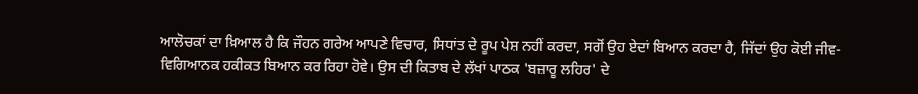ਆਲੋਚਕਾਂ ਦਾ ਖ਼ਿਆਲ ਹੈ ਕਿ ਜੌਹਨ ਗਰੇਅ ਆਪਣੇ ਵਿਚਾਰ, ਸਿਧਾਂਤ ਦੇ ਰੂਪ ਪੇਸ਼ ਨਹੀਂ ਕਰਦਾ, ਸਗੋਂ ਉਹ ਏਦਾਂ ਬਿਆਨ ਕਰਦਾ ਹੈ, ਜਿੱਦਾਂ ਉਹ ਕੋਈ ਜੀਵ-ਵਿਗਿਆਨਕ ਹਕੀਕਤ ਬਿਆਨ ਕਰ ਰਿਹਾ ਹੋਵੇ। ਉਸ ਦੀ ਕਿਤਾਬ ਦੇ ਲੱਖਾਂ ਪਾਠਕ 'ਬਜ਼ਾਰੂ ਲਹਿਰ' ਦੇ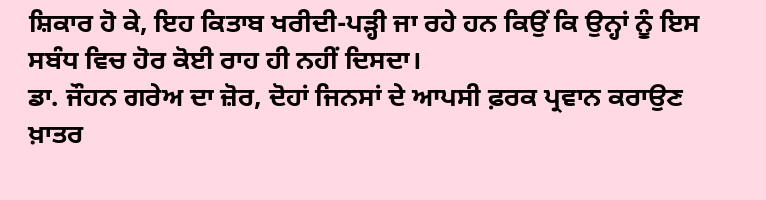ਸ਼ਿਕਾਰ ਹੋ ਕੇ, ਇਹ ਕਿਤਾਬ ਖਰੀਦੀ-ਪੜ੍ਹੀ ਜਾ ਰਹੇ ਹਨ ਕਿਉਂ ਕਿ ਉਨ੍ਹਾਂ ਨੂੰ ਇਸ ਸਬੰਧ ਵਿਚ ਹੋਰ ਕੋਈ ਰਾਹ ਹੀ ਨਹੀਂ ਦਿਸਦਾ।
ਡਾ. ਜੌਹਨ ਗਰੇਅ ਦਾ ਜ਼ੋਰ, ਦੋਹਾਂ ਜਿਨਸਾਂ ਦੇ ਆਪਸੀ ਫ਼ਰਕ ਪ੍ਰਵਾਨ ਕਰਾਉਣ ਖ਼ਾਤਰ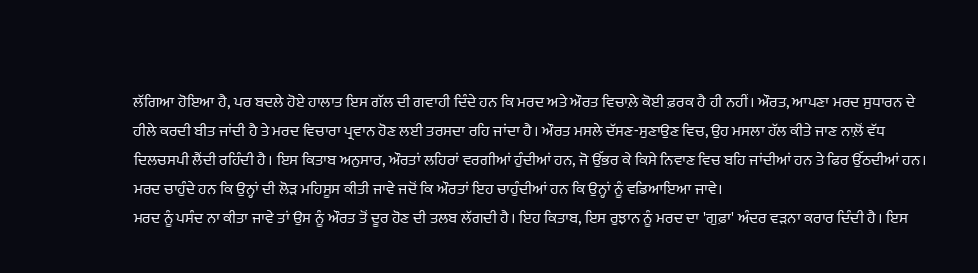ਲੱਗਿਆ ਹੋਇਆ ਹੈ, ਪਰ ਬਦਲੇ ਹੋਏ ਹਾਲਾਤ ਇਸ ਗੱਲ ਦੀ ਗਵਾਹੀ ਦਿੰਦੇ ਹਨ ਕਿ ਮਰਦ ਅਤੇ ਔਰਤ ਵਿਚਾਲ਼ੇ ਕੋਈ ਫ਼ਰਕ ਹੈ ਹੀ ਨਹੀਂ। ਔਰਤ, ਆਪਣਾ ਮਰਦ ਸੁਧਾਰਨ ਦੇ ਹੀਲੇ ਕਰਦੀ ਬੀਤ ਜਾਂਦੀ ਹੈ ਤੇ ਮਰਦ ਵਿਚਾਰਾ ਪ੍ਰਵਾਨ ਹੋਣ ਲਈ ਤਰਸਦਾ ਰਹਿ ਜਾਂਦਾ ਹੈ। ਔਰਤ ਮਸਲੇ ਦੱਸਣ-ਸੁਣਾਉਣ ਵਿਚ, ਉਹ ਮਸਲਾ ਹੱਲ ਕੀਤੇ ਜਾਣ ਨਾਲ਼ੋਂ ਵੱਧ ਦਿਲਚਸਪੀ ਲੈਂਦੀ ਰਹਿੰਦੀ ਹੈ। ਇਸ ਕਿਤਾਬ ਅਨੁਸਾਰ, ਔਰਤਾਂ ਲਹਿਰਾਂ ਵਰਗੀਆਂ ਹੁੰਦੀਆਂ ਹਨ, ਜੋ ਉੱਭਰ ਕੇ ਕਿਸੇ ਨਿਵਾਣ ਵਿਚ ਬਹਿ ਜਾਂਦੀਆਂ ਹਨ ਤੇ ਫਿਰ ਉੱਠਦੀਆਂ ਹਨ। ਮਰਦ ਚਾਹੁੰਦੇ ਹਨ ਕਿ ਉਨ੍ਹਾਂ ਦੀ ਲੋੜ ਮਹਿਸੂਸ ਕੀਤੀ ਜਾਵੇ ਜਦੋਂ ਕਿ ਔਰਤਾਂ ਇਹ ਚਾਹੁੰਦੀਆਂ ਹਨ ਕਿ ਉਨ੍ਹਾਂ ਨੂੰ ਵਡਿਆਇਆ ਜਾਵੇ।
ਮਰਦ ਨੂੰ ਪਸੰਦ ਨਾ ਕੀਤਾ ਜਾਵੇ ਤਾਂ ਉਸ ਨੂੰ ਔਰਤ ਤੋਂ ਦੂਰ ਹੋਣ ਦੀ ਤਲਬ ਲੱਗਦੀ ਹੈ। ਇਹ ਕਿਤਾਬ, ਇਸ ਰੁਝਾਨ ਨੂੰ ਮਰਦ ਦਾ 'ਗੁਫ਼ਾ' ਅੰਦਰ ਵੜਨਾ ਕਰਾਰ ਦਿੰਦੀ ਹੈ। ਇਸ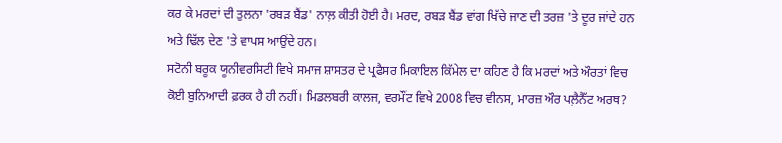ਕਰ ਕੇ ਮਰਦਾਂ ਦੀ ਤੁਲਨਾ 'ਰਬੜ ਬੈਂਡ' ਨਾਲ਼ ਕੀਤੀ ਹੋਈ ਹੈ। ਮਰਦ, ਰਬੜ ਬੈਂਡ ਵਾਂਗ ਖਿੱਚੇ ਜਾਣ ਦੀ ਤਰਜ਼ 'ਤੇ ਦੂਰ ਜਾਂਦੇ ਹਨ ਅਤੇ ਢਿੱਲ ਦੇਣ 'ਤੇ ਵਾਪਸ ਆਉਂਦੇ ਹਨ।
ਸਟੋਨੀ ਬਰੂਕ ਯੂਨੀਵਰਸਿਟੀ ਵਿਖੇ ਸਮਾਜ ਸ਼ਾਸਤਰ ਦੇ ਪ੍ਰਫੈਸਰ ਮਿਕਾਇਲ ਕਿੱਮੇਲ ਦਾ ਕਹਿਣ ਹੈ ਕਿ ਮਰਦਾਂ ਅਤੇ ਔਰਤਾਂ ਵਿਚ ਕੋਈ ਬੁਨਿਆਦੀ ਫ਼ਰਕ ਹੈ ਹੀ ਨਹੀਂ। ਮਿਡਲਬਰੀ ਕਾਲਜ, ਵਰਮੌਂਟ ਵਿਖੇ 2008 ਵਿਚ ਵੀਨਸ, ਮਾਰਜ਼ ਔਰ ਪਲ਼ੈਨੈੱਟ ਅਰਥ?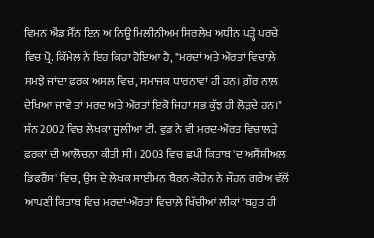ਵਿਮਨ ਐਂਡ ਮੈੱਨ ਇਨ ਅ ਨਿਊ ਮਿਲੀਨੀਅਮ ਸਿਰਲੇਖ ਅਧੀਨ ਪੜ੍ਹੇ ਪਰਚੇ ਵਿਚ ਪ੍ਰੋ. ਕਿੱਮੇਲ ਨੇ ਇਹ ਕਿਹਾ ਹੋਇਆ ਹੈ, "ਮਰਦਾਂ ਅਤੇ ਔਰਤਾਂ ਵਿਚਾਲ਼ੇ ਸਮਝੇ ਜਾਂਦਾ ਫ਼ਰਕ ਅਸਲ ਵਿਚ, ਸਮਾਜਕ ਧਾਰਨਾਵਾਂ ਹੀ ਹਨ। ਗ਼ੌਰ ਨਾਲ਼ ਦੇਖਿਆ ਜਾਵੇ ਤਾਂ ਮਰਦ ਅਤੇ ਔਰਤਾਂ ਇਕੋ ਜਿਹਾ ਸਭ ਕੁੱਝ ਹੀ ਲੋੜਦੇ ਹਨ।"
ਸੰਨ 2002 ਵਿਚ ਲੇਖਕਾ ਜੂਲੀਆ ਟੀ. ਵੁਡ ਨੇ ਵੀ ਮਰਦ-ਔਰਤ ਵਿਚਾਲੜੇ ਫ਼ਰਕਾਂ ਦੀ ਆਲੋਚਨਾ ਕੀਤੀ ਸੀ। 2003 ਵਿਚ ਛਪੀ ਕਿਤਾਬ 'ਦ ਅਸੈਂਸ਼ੀਅਲ ਡਿਫਰੈਂਸ' ਵਿਚ, ਉਸ ਦੇ ਲੇਖਕ ਸਾਈਮਨ ਬੈਰਨ-ਕੋਹੇਨ ਨੇ ਜੌਹਨ ਗਰੇਅ ਵੱਲੋਂ ਆਪਣੀ ਕਿਤਾਬ ਵਿਚ ਮਰਦਾਂ-ਔਰਤਾਂ ਵਿਚਾਲ਼ੇ ਖਿੱਚੀਆਂ ਲੀਕਾਂ 'ਬਹੁਤ ਹੀ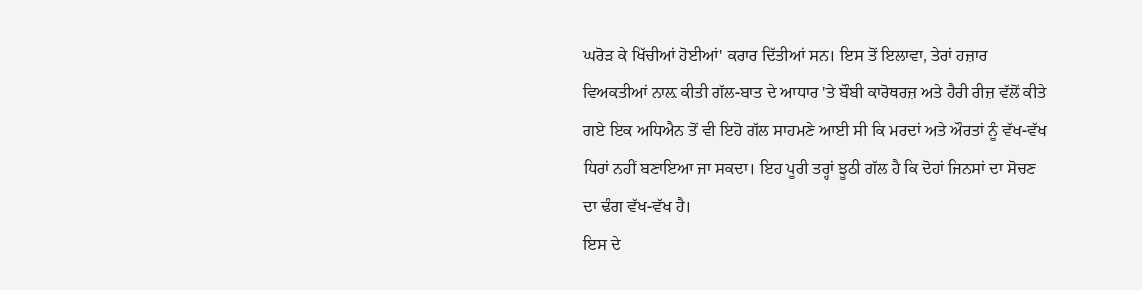ਘਰੋੜ ਕੇ ਖਿੱਚੀਆਂ ਹੋਈਆਂ' ਕਰਾਰ ਦਿੱਤੀਆਂ ਸਨ। ਇਸ ਤੋਂ ਇਲਾਵਾ, ਤੇਰਾਂ ਹਜ਼ਾਰ ਵਿਅਕਤੀਆਂ ਨਾਲ਼ ਕੀਤੀ ਗੱਲ-ਬਾਤ ਦੇ ਆਧਾਰ 'ਤੇ ਬੌਬੀ ਕਾਰੋਥਰਜ਼ ਅਤੇ ਹੈਰੀ ਰੀਜ਼ ਵੱਲੋਂ ਕੀਤੇ ਗਏ ਇਕ ਅਧਿਐਨ ਤੋਂ ਵੀ ਇਹੋ ਗੱਲ ਸਾਹਮਣੇ ਆਈ ਸੀ ਕਿ ਮਰਦਾਂ ਅਤੇ ਔਰਤਾਂ ਨੂੰ ਵੱਖ-ਵੱਖ ਧਿਰਾਂ ਨਹੀਂ ਬਣਾਇਆ ਜਾ ਸਕਦਾ। ਇਹ ਪੂਰੀ ਤਰ੍ਹਾਂ ਝੂਠੀ ਗੱਲ ਹੈ ਕਿ ਦੋਹਾਂ ਜਿਨਸਾਂ ਦਾ ਸੋਚਣ ਦਾ ਢੰਗ ਵੱਖ-ਵੱਖ ਹੈ।
ਇਸ ਦੇ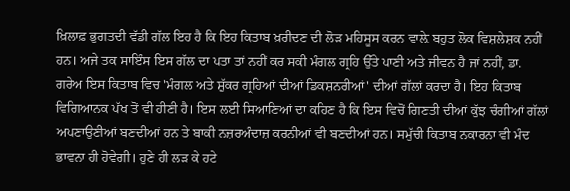ਖ਼ਿਲਾਫ਼ ਭੁਗਤਦੀ ਵੱਡੀ ਗੱਲ ਇਹ ਹੈ ਕਿ ਇਹ ਕਿਤਾਬ ਖ਼ਰੀਦਣ ਦੀ ਲੋੜ ਮਹਿਸੂਸ ਕਰਨ ਵਾਲ਼ੇ ਬਹੁਤ ਲੋਕ ਵਿਸ਼ਲੇਸ਼ਕ ਨਹੀਂ ਹਨ। ਅਜੇ ਤਕ ਸਾਇੰਸ ਇਸ ਗੱਲ ਦਾ ਪਤਾ ਤਾਂ ਨਹੀਂ ਕਰ ਸਕੀ ਮੰਗਲ ਗ੍ਰਹਿ ਉੱਤੇ ਪਾਣੀ ਅਤੇ ਜੀਵਨ ਹੈ ਜਾਂ ਨਹੀਂ, ਡਾ. ਗਰੇਅ ਇਸ ਕਿਤਾਬ ਵਿਚ 'ਮੰਗਲ ਅਤੇ ਸ਼ੁੱਕਰ ਗ੍ਰਹਿਆਂ ਦੀਆਂ ਡਿਕਸ਼ਨਰੀਆਂ' ਦੀਆਂ ਗੱਲਾਂ ਕਰਦਾ ਹੈ। ਇਹ ਕਿਤਾਬ ਵਿਗਿਆਨਕ ਪੱਖ ਤੋਂ ਵੀ ਹੀਣੀ ਹੈ। ਇਸ ਲਈ ਸਿਆਣਿਆਂ ਦਾ ਕਹਿਣ ਹੈ ਕਿ ਇਸ ਵਿਚੋਂ ਗਿਣਤੀ ਦੀਆਂ ਕੁੱਝ ਚੰਗੀਆਂ ਗੱਲਾਂ ਅਪਣਾਉਣੀਆਂ ਬਣਦੀਆਂ ਹਨ ਤੇ ਬਾਕੀ ਨਜ਼ਰਅੰਦਾਜ਼ ਕਰਨੀਆਂ ਵੀ ਬਣਦੀਆਂ ਹਨ। ਸਮੁੱਚੀ ਕਿਤਾਬ ਨਕਾਰਨਾ ਵੀ ਮੰਦ ਭਾਵਨਾ ਹੀ ਹੋਵੇਗੀ। ਹੁਣੇ ਹੀ ਲੜ ਕੇ ਹਟੇ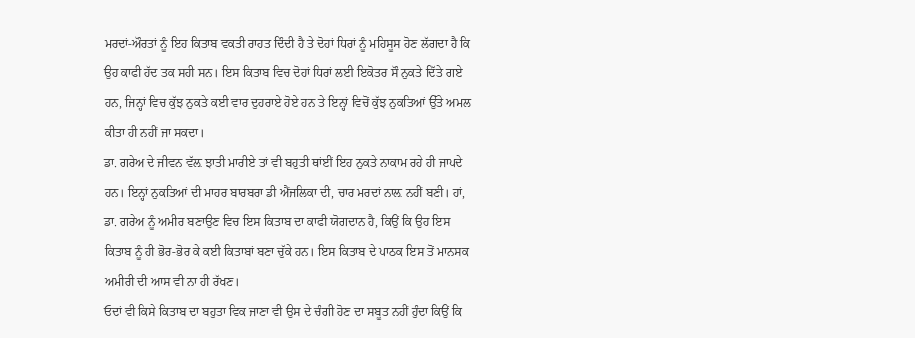ਮਰਦਾਂ-ਔਰਤਾਂ ਨੂੰ ਇਹ ਕਿਤਾਬ ਵਕਤੀ ਰਾਹਤ ਦਿੰਦੀ ਹੈ ਤੇ ਦੋਹਾਂ ਧਿਰਾਂ ਨੂੰ ਮਹਿਸੂਸ ਹੋਣ ਲੱਗਦਾ ਹੈ ਕਿ ਉਹ ਕਾਫੀ ਹੱਦ ਤਕ ਸਹੀ ਸਨ। ਇਸ ਕਿਤਾਬ ਵਿਚ ਦੋਹਾਂ ਧਿਰਾਂ ਲਈ ਇਕੋਤਰ ਸੌ ਨੁਕਤੇ ਦਿੱਤੇ ਗਏ ਹਨ, ਜਿਨ੍ਹਾਂ ਵਿਚ ਕੁੱਝ ਨੁਕਤੇ ਕਈ ਵਾਰ ਦੁਹਰਾਏ ਹੋਏ ਹਨ ਤੇ ਇਨ੍ਹਾਂ ਵਿਚੋਂ ਕੁੱਝ ਨੁਕਤਿਆਂ ਉੱਤੇ ਅਮਲ ਕੀਤਾ ਹੀ ਨਹੀਂ ਜਾ ਸਕਦਾ।
ਡਾ. ਗਰੇਅ ਦੇ ਜੀਵਨ ਵੱਲ਼ ਝਾਤੀ ਮਾਰੀਏ ਤਾਂ ਵੀ ਬਹੁਤੀ ਥਾਂਈਂ ਇਹ ਨੁਕਤੇ ਨਾਕਾਮ ਰਹੇ ਹੀ ਜਾਪਦੇ ਹਨ। ਇਨ੍ਹਾਂ ਨੁਕਤਿਆਂ ਦੀ ਮਾਹਰ ਬਾਰਬਰਾ ਡੀ ਐਂਜਲਿਕਾ ਦੀ, ਚਾਰ ਮਰਦਾਂ ਨਾਲ਼ ਨਹੀਂ ਬਣੀ। ਹਾਂ, ਡਾ. ਗਰੇਅ ਨੂੰ ਅਮੀਰ ਬਣਾਉਣ ਵਿਚ ਇਸ ਕਿਤਾਬ ਦਾ ਕਾਫੀ ਯੋਗਦਾਨ ਹੈ, ਕਿਉਂ ਕਿ ਉਹ ਇਸ ਕਿਤਾਬ ਨੂੰ ਹੀ ਭੋਰ-ਭੋਰ ਕੇ ਕਈ ਕਿਤਾਬਾਂ ਬਣਾ ਚੁੱਕੇ ਹਨ। ਇਸ ਕਿਤਾਬ ਦੇ ਪਾਠਕ ਇਸ ਤੋਂ ਮਾਨਸਕ ਅਮੀਰੀ ਦੀ ਆਸ ਵੀ ਨਾ ਹੀ ਰੱਖਣ।
ਓਦਾਂ ਵੀ ਕਿਸੇ ਕਿਤਾਬ ਦਾ ਬਹੁਤਾ ਵਿਕ ਜਾਣਾ ਵੀ ਉਸ ਦੇ ਚੰਗੀ ਹੋਣ ਦਾ ਸਬੂਤ ਨਹੀਂ ਹੁੰਦਾ ਕਿਉਂ ਕਿ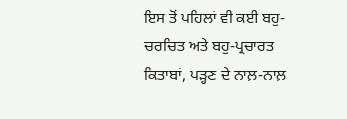ਇਸ ਤੋਂ ਪਹਿਲਾਂ ਵੀ ਕਈ ਬਹੁ-ਚਰਚਿਤ ਅਤੇ ਬਹੁ-ਪ੍ਰਚਾਰਤ ਕਿਤਾਬਾਂ, ਪੜ੍ਹਣ ਦੇ ਨਾਲ਼-ਨਾਲ਼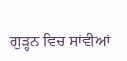ਗੁੜ੍ਹਨ ਵਿਚ ਸਾਂਵੀਆਂ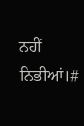ਨਹੀਂ ਨਿਭੀਆਂ।#